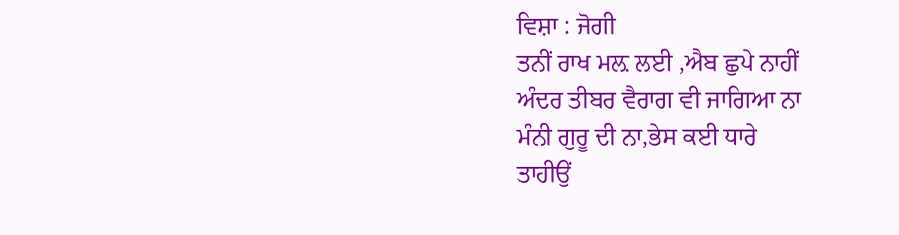ਵਿਸ਼ਾ : ਜੋਗੀ
ਤਨੀਂ ਰਾਖ ਮਲ਼ ਲਈ ,ਐਬ ਛੁਪੇ ਨਾਹੀਂ
ਅੰਦਰ ਤੀਬਰ ਵੈਰਾਗ ਵੀ ਜਾਗਿਆ ਨਾ
ਮੰਨੀ ਗੁਰੂ ਦੀ ਨਾ,ਭੇਸ ਕਈ ਧਾਰੇ
ਤਾਹੀਉਂ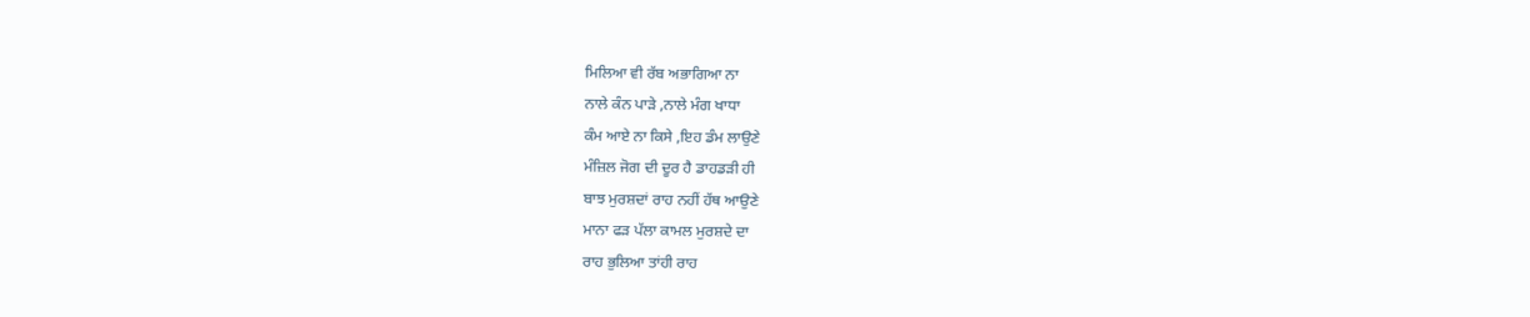ਮਿਲਿਆ ਵੀ ਰੱਬ ਅਭਾਗਿਆ ਨਾ
ਨਾਲੇ ਕੰਨ ਪਾੜੇ ,ਨਾਲੇ ਮੰਗ ਖਾਧਾ
ਕੰਮ ਆਏ ਨਾ ਕਿਸੇ ,ਇਹ ਡੰਮ ਲਾਉਣੇ
ਮੰਜ਼ਿਲ ਜੋਗ ਦੀ ਦੂਰ ਹੈ ਡਾਹਡੜੀ ਹੀ
ਬਾਝ ਮੁਰਸ਼ਦਾਂ ਰਾਹ ਨਹੀਂ ਹੱਥ ਆਉਣੇ
ਮਾਨਾ ਫੜ ਪੱਲਾ ਕਾਮਲ ਮੁਰਸ਼ਦੇ ਦਾ
ਰਾਹ ਭੁਲਿਆ ਤਾਂਹੀ ਰਾਹ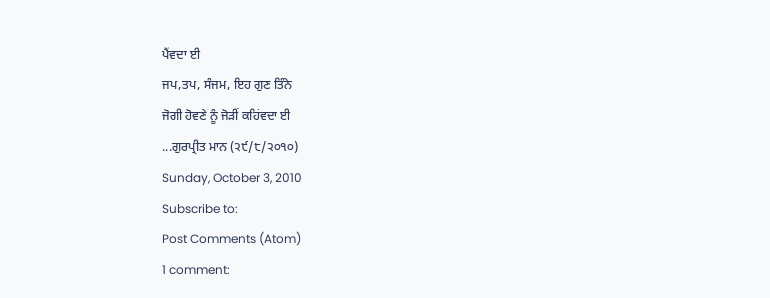ਪੈਂਵਦਾ ਈ
ਜਪ,ਤਪ, ਸੰਜਮ, ਇਹ ਗੁਣ ਤਿੰਨੇ
ਜੋਗੀ ਹੋਵਣੇ ਨੂੰ ਜੋੜੀਂ ਕਹਿਂਵਦਾ ਈ
...ਗੁਰਪ੍ਰੀਤ ਮਾਨ (੨੯/੮/੨੦੧੦)
Sunday, October 3, 2010
Subscribe to:
Post Comments (Atom)
1 comment: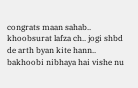congrats maan sahab..
khoobsurat lafza ch.. jogi shbd de arth byan kite hann..
bakhoobi nibhaya hai vishe nu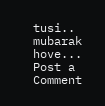tusi..
mubarak hove...
Post a Comment